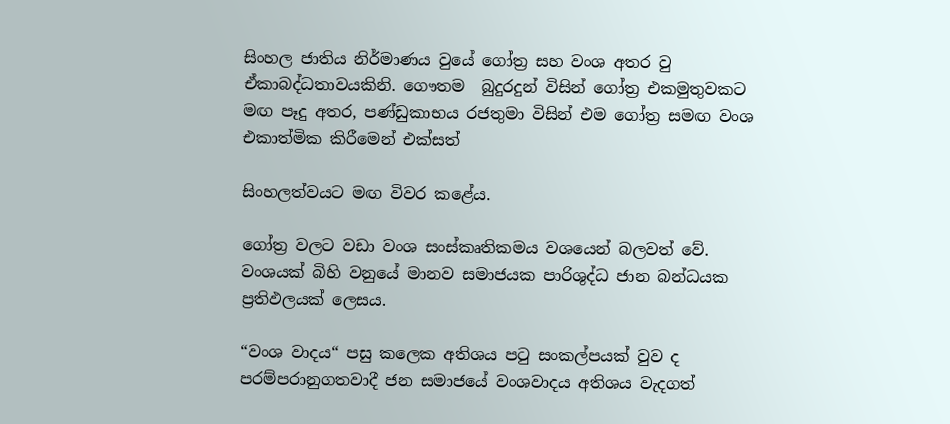සිංහල ජාතිය නිර්මාණය වුයේ ගෝත්‍ර සහ වංශ අතර වු ඒකාබද්ධතාවයකිනි. ගෞතම  බුදුරදුන් විසින් ගෝත්‍ර එකමුතුවකට මඟ පෑදු අතර, පණ්ඩුකාභය රජතුමා විසින් එම ගෝත්‍ර සමඟ වංශ එකාත්මික කිරීමෙන් එක්සත්

සිංහලත්වයට මඟ විවර කළේය.

ගෝත්‍ර වලට වඩා වංශ සංස්කෘතිකමය වශයෙන් බලවත් වේ. වංශයක් බිහි වනුයේ මානව සමාජයක පාරිශුද්ධ ජාන බන්ධයක ප්‍රතිඵලයක් ලෙසය.

“වංශ වාදය“ පසු කලෙක අතිශය පටු සංකල්පයක් වුව ද පරම්පරානුගතවාදී ජන සමාජයේ වංශවාදය අතිශය වැදගත්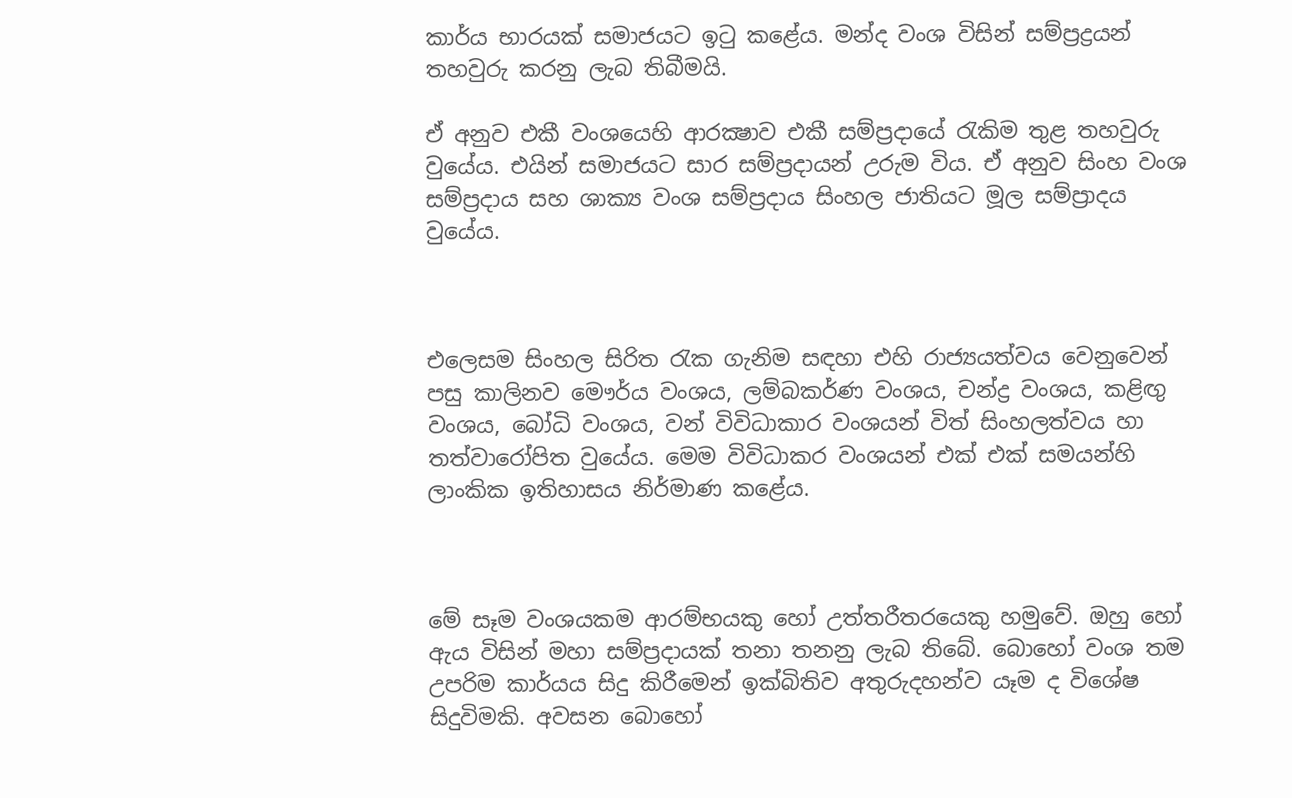කාර්ය භාරයක් සමාජයට ඉටු කළේය. මන්ද වංශ විසින් සම්ප්‍රද්‍රයන් තහවුරු කරනු ලැබ තිබීමයි.

ඒ අනුව එකී වංශයෙහි ආරක්‍ෂාව එකී සම්ප්‍රදායේ රැකිම තුළ තහවුරු වුයේය. එයින් සමාජයට සාර සම්ප්‍රදායන් උරුම විය. ඒ අනුව සිංහ වංශ සම්ප්‍රදාය සහ ශාක්‍ය වංශ සම්ප්‍රදාය සිංහල ජාතියට මූල සම්ප්‍රාදය වුයේය.



එලෙසම සිංහල සිරිත රැක ගැනිම සඳහා එහි රාජ්‍යයත්වය වෙනුවෙන් පසු කාලිනව මෞර්ය වංශය, ලම්බකර්ණ වංශය, චන්ද්‍ර වංශය, කළිඟු වංශය, බෝධි වංශය, වන් විවිධාකාර වංශයන් විත් සිංහලත්වය හා තත්වාරෝපිත වුයේය. මෙම විවිධාකර වංශයන් එක් එක් සමයන්හි ලාංකික ඉතිහාසය නිර්මාණ කළේය.



මේ සෑම වංශයකම ආරම්භයකු හෝ උත්තරීතරයෙකු හමුවේ. ඔහු හෝ ඇය විසින් මහා සම්ප්‍රදායක් තනා තනනු ලැබ තිබේ. බොහෝ වංශ තම උපරිම කාර්යය සිදු කිරීමෙන් ඉක්බිතිව අතුරුදහන්ව යෑම ද විශේෂ සිදුවිමකි. අවසන බොහෝ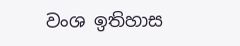වංශ ඉතිහාස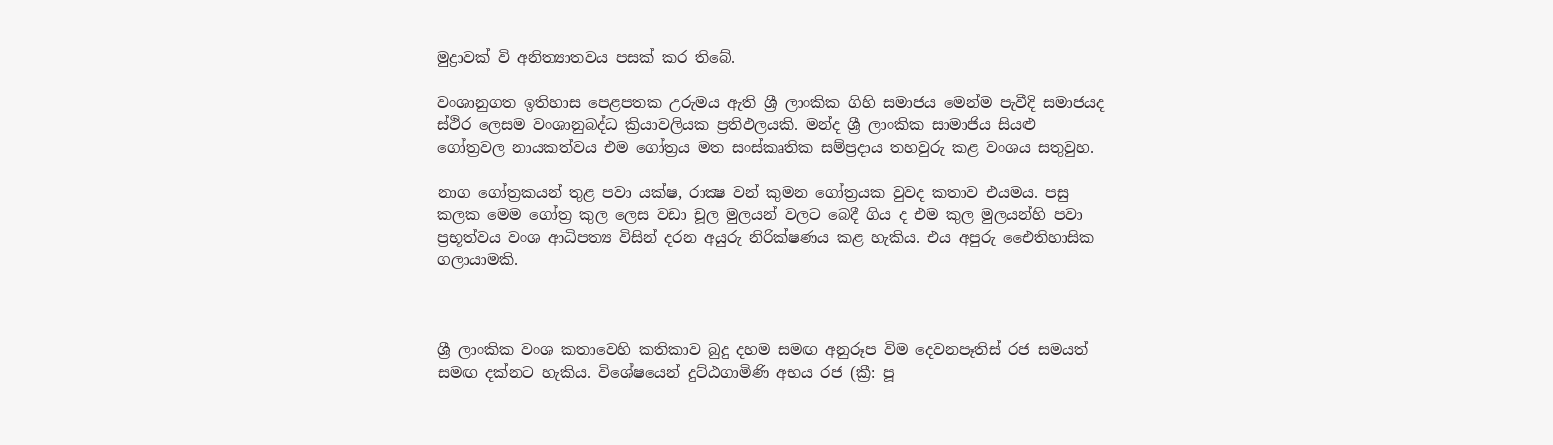මුද්‍රාවක් වි අනිත්‍යාතවය පසක් කර තිබේ.

වංශානුගත ඉතිහාස පෙළපතක උරුමය ඇති ශ්‍රී ලාංකික ගිහි සමාජය මෙන්ම පැවීදි සමාජයද ස්ථිර ලෙසම වංශානුබද්ධ ක්‍රියාවලියක ප්‍රතිඵලයකි. මන්ද ශ්‍රී ලාංකික සාමාජිය සියළු ගෝත්‍රවල නායකත්වය එම ගෝත්‍රය මත සංස්කෘතික සම්ප්‍රදාය තහවුරු කළ වංශය සතුවුහ.

නාග ගෝත්‍රකයන් තුළ පවා යක්ෂ, රාක්‍ෂ වන් කුමන ගෝත්‍රයක වුවද කතාව එයමය. පසු කලක මෙම ගෝත්‍ර කුල ලෙස වඩා චූල මුලයන් වලට බෙදී ගිය ද එම කුල මුලයන්හි පවා ප්‍රභූත්වය වංශ ආධිපත්‍ය විසින් දරන අයුරු නිරික්ෂණය කළ හැකිය. එය අපුරු එෛතිහාසික ගලායාමකි.



ශ්‍රී ලාංකික වංශ කතාවෙහි කතිකාව බුදු දහම සමඟ අනුරූප විම දෙවනපෑතිස් රජ සමයත් සමඟ දක්නට හැකිය. විශේෂයෙන් දුට්ඨගාමිණි අභය රජ (ක්‍රී: පූ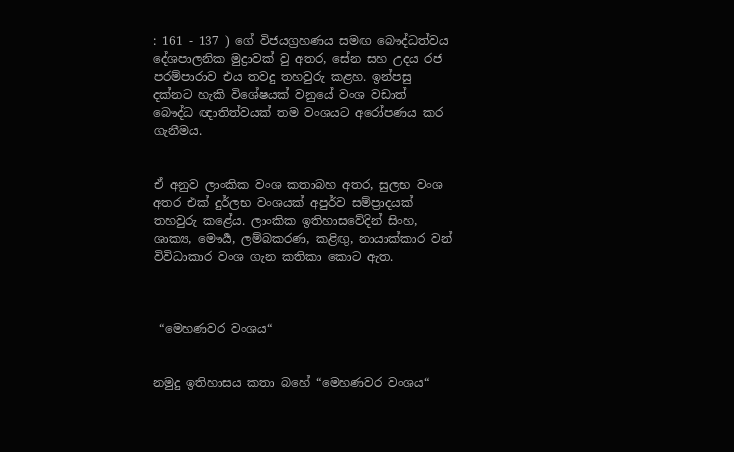: 161 - 137 ) ගේ විජයග්‍රහණය සමඟ බෞද්ධත්වය දේශපාලනික මුද්‍රාවක් වු අතර, සේන සහ උදය රජ පරම්පාරාව එය තවදු තහවුරු කළහ. ඉන්පසු දක්නට හැකි විශේෂයක් වනුයේ වංශ වඩාත් බෞද්ධ ඥාතිත්වයක් තම වංශයට අරෝපණය කර ගැනීමය.


ඒ අනුව ලාංකික වංශ කතාබහ අතර, සුලභ වංශ අතර එක් දුර්ලභ වංශයක් අපුර්ව සම්ප්‍රාදයක් තහවුරු කළේය. ලාංකික ඉතිහාසවේදින් සිංහ, ශාක්‍ය, මෞර්‍ය, ලම්බකරණ, කළිඟු, නායාක්කාර වන් විවිධාකාර වංශ ගැන කතිකා කොට ඇත.



 “මෙහණවර වංශය“


නමුදු ඉතිහාසය කතා බහේ “මෙහණවර වංශය“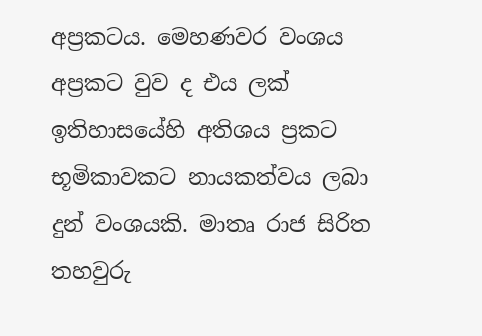අප්‍රකටය. මෙහණවර වංශය අප්‍රකට වුව ද එය ලක් ඉතිහාසයේහි අතිශය ප්‍රකට භූමිකාවකට නායකත්වය ලබා දුන් වංශයකි. මාතෘ රාජ සිරිත තහවුරු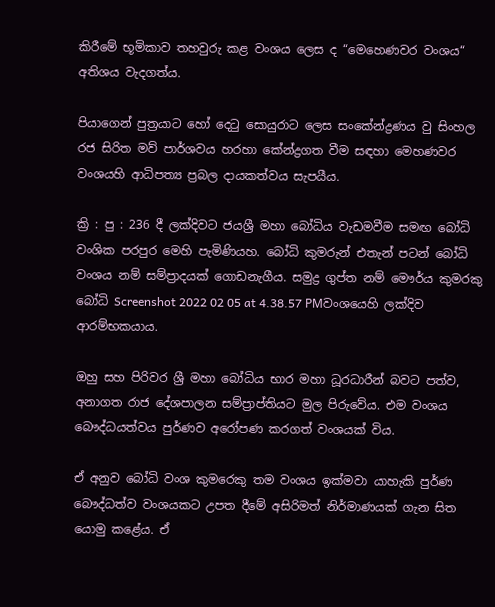කිරීමේ භූමිකාව තහවුරු කළ වංශය ලෙස ද “මෙහෙණවර වංශය“ අතිශය වැදගත්ය.

පියාගෙන් පුත්‍රයාට හෝ දෙටු සොයුරාට ලෙස සංකේන්ද්‍රණය වු සිංහල රජ සිරිත මව් පාර්ශවය හරහා කේන්ද්‍රගත වීම සඳහා මෙහණවර වංශයහි ආධිපත්‍ය ප්‍රබල දායකත්වය සැපයීය.

ක්‍රි : පු : 236 දී ලක්දිවට ජයශ්‍රී මහා බෝධිය වැඩමවීම සමඟ බෝධි වංශික පරපුර මෙහි පැමිණියහ. බෝධි කුමරුන් එතැන් පටන් බෝධි වංශය නම් සම්ප්‍රාදයක් ගොඩනැගීය. සමුද්‍ර ගුප්ත නම් මෞර්ය කුමරකු බෝධි Screenshot 2022 02 05 at 4.38.57 PMවංශයෙහි ලක්දිව ආරම්භකයාය.

ඔහු සහ පිරිවර ශ්‍රී මහා බෝධිය භාර මහා ධූරධාරීන් බවට පත්ව, අනාගත රාජ දේශපාලන සම්ප්‍රාප්තියට මුල පිරුවේය. එම වංශය බෞද්ධයත්වය පුර්ණව අරෝපණ කරගත් වංශයක් විය.

ඒ අනුව බෝධි වංශ කුමරෙකු තම වංශය ඉක්මවා යාහැකි පුර්ණ බෞද්ධත්ව වංශයකට උපත දීමේ අසිරිමත් නිර්මාණයක් ගැන සිත යොමු කළේය. ඒ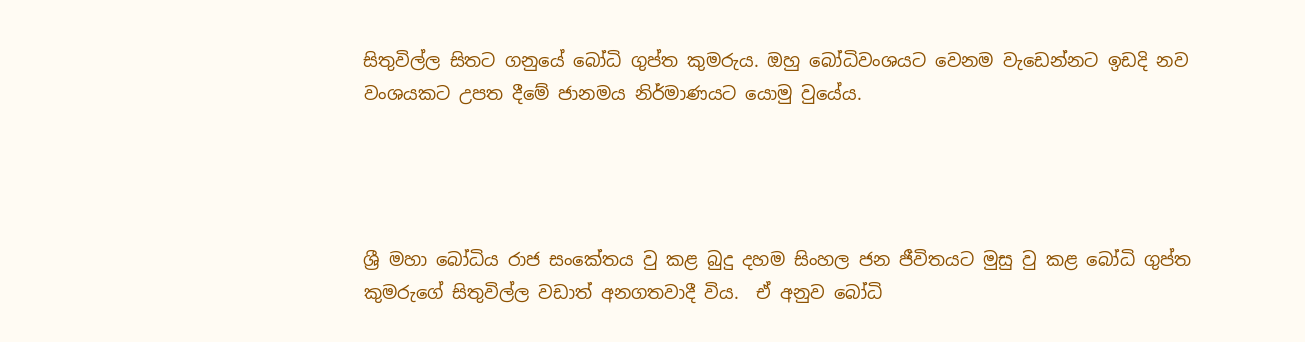සිතුවිල්ල සිතට ගනුයේ බෝධි ගුප්ත කුමරුය. ඔහු බෝධිවංශයට වෙනම වැඩෙන්නට ඉඩදි නව වංශයකට උපත දීමේ ජානමය නිර්මාණයට යොමු වුයේය.




ශ්‍රී මහා බෝධිය රාජ සංකේතය වු කළ බුදු දහම සිංහල ජන ජීවිතයට මුසු වු කළ බෝධි ගුප්ත කුමරුගේ සිතුවිල්ල වඩාත් අනගතවාදී විය.  ඒ අනුව බෝධි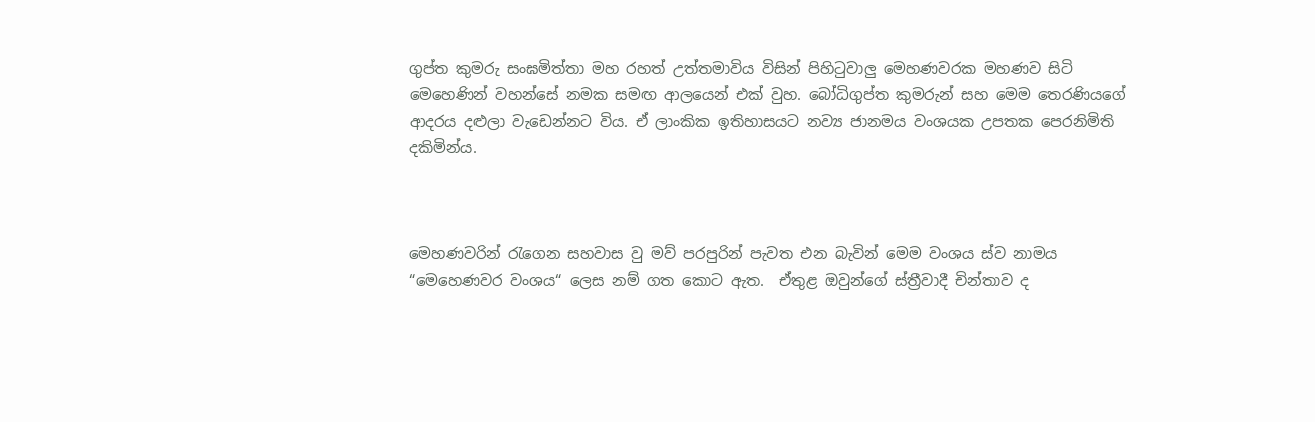ගුප්ත කුමරු සංඝමිත්තා මහ රහත් උත්තමාවිය විසින් පිහිටුවාලු මෙහණවරක මහණව සිටි මෙහෙණින් වහන්සේ නමක සමඟ ආලයෙන් එක් වුහ. බෝධිගුප්ත කුමරුන් සහ මෙම තෙරණියගේ ආදරය දළුලා වැඩෙන්නට විය. ඒ ලාංකික ඉතිහාසයට නව්‍ය ජානමය වංශයක උපතක පෙරනිමිති දකිමින්ය.



මෙහණවරින් රැගෙන සහවාස වු මව් පරපුරින් පැවත එන බැවින් මෙම වංශය ස්ව නාමය “මෙහෙණවර වංශය“ ලෙස නම් ගත කොට ඇත.  ඒතුළ ඔවුන්ගේ ස්ත්‍රීවාදී චින්තාව ද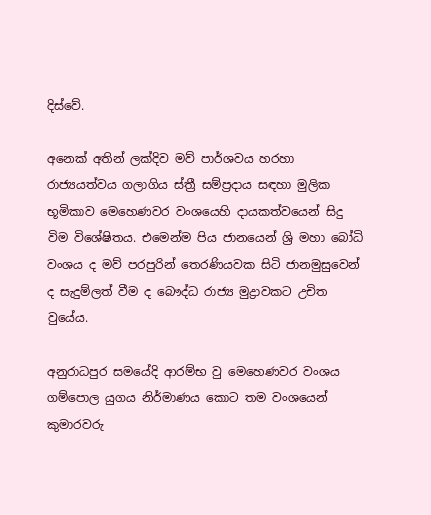දිස්වේ.

අනෙක් අතින් ලක්දිව මව් පාර්ශවය හරහා රාජ්‍යයත්වය ගලාගිය ස්ත්‍රී සම්ප්‍රදාය සඳහා මුලික භූමිකාව මෙහෙණවර වංශයෙහි දායකත්වයෙන් සිදු විම විශේෂිතය. එමෙන්ම පිය ජානයෙන් ශ්‍රි මහා බෝධි වංශය ද මව් පරපුරින් තෙරණියවක සිටි ජානමුසුවෙන් ද සැදුම්ලත් වීම ද බෞද්ධ රාජ්‍ය මුද්‍රාවකට උචිත වුයේය.

අනුරාධපුර සමයේදි ආරම්භ වු මෙහෙණවර වංශය ගම්පොල යුගය නිර්මාණය කොට තම වංශයෙන් කුමාරවරු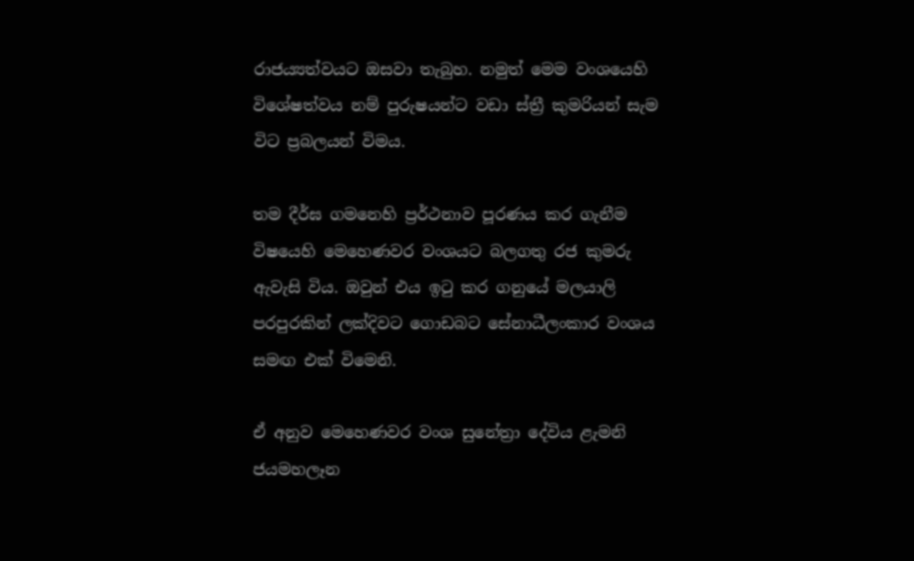රාජය්‍යත්වයට ඔසවා තැබුහ. නමුත් මෙම වංශයෙහි විශේෂත්වය නම් පුරුෂයන්ට වඩා ස්ත්‍රී කුමරියන් සැම විට ප්‍රබලයන් විමය.

තම දීර්ඝ ගමනෙහි ප්‍රර්ථනාව පූරණය කර ගැනීම විෂයෙහි මෙහෙණවර වංශයට බලගතු රජ කුමරු ඇවැසි විය. ඔවුන් එය ඉටු කර ගනුයේ මලයාලි පරපුරකින් ලක්දිවට ගොඩබට සේනාධීලංකාර වංශය සමඟ එක් විමෙනි.

ඒ අනුව මෙහෙණවර වංශ සුනේත්‍රා දේවිය ළැමනි ජයමහලෑන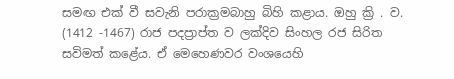සමඟ එක් වී සවැනි පරාක්‍රමබාහු බිහි කළාය. ඔහු ක්‍රි . ව. (1412 -1467) රාජ පදප්‍රාප්ත ව ලක්දිව සිංහල රජ සිරිත සවිමත් කළේය. ඒ මෙහෙණවර වංශයෙහි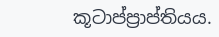කූටාප්ප්‍රාප්තියය.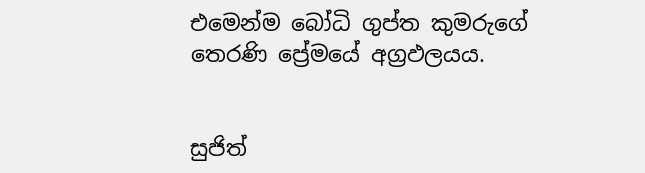එමෙන්ම බෝධි ගුප්ත කුමරුගේ තෙරණි ප්‍රේමයේ අග්‍රඵලයය.


සුජිත්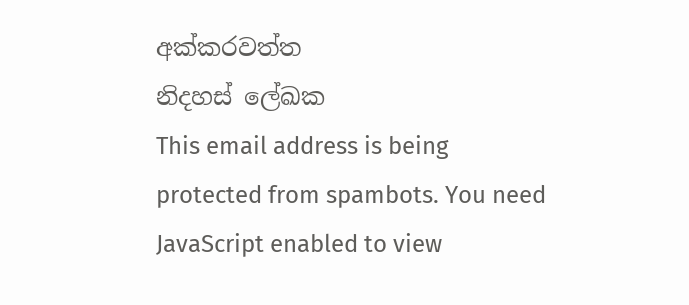අක්කරවත්ත
නිදහස් ලේඛක
This email address is being protected from spambots. You need JavaScript enabled to view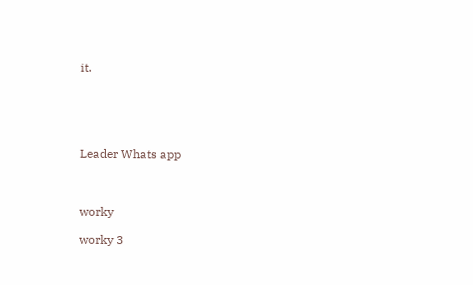it.





Leader Whats app



worky

worky 3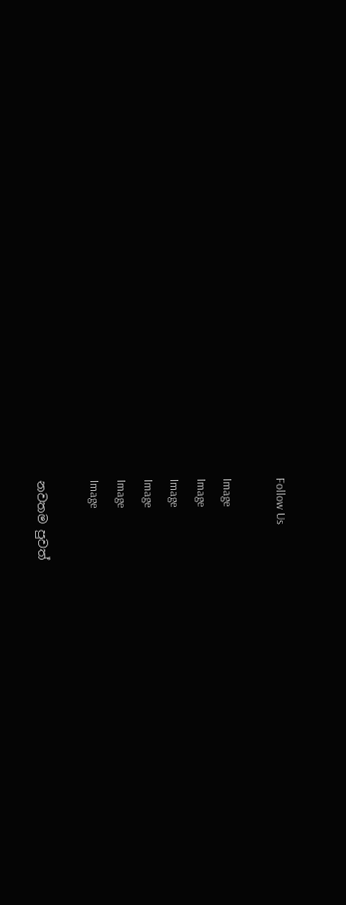Follow Us

Image
Image
Image
Image
Image
Image

නවතම පුවත්